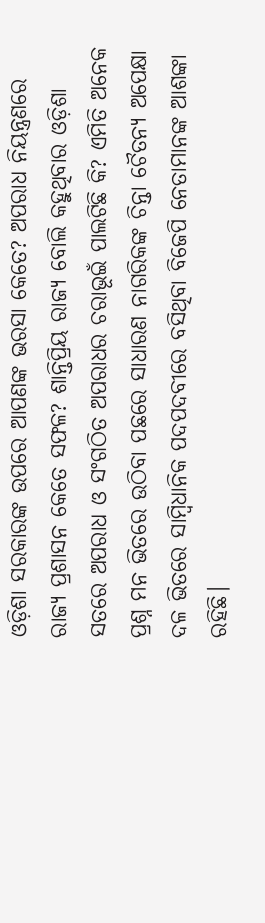ଓଡ଼ିଶା ସରକାରଙ୍କ ଉପରେ ଆପଣଙ୍କ ଭରସା କେତେ? ଅପରାଧ ନିୟନ୍ତ୍ରଣରେ ରାଜ୍ୟ ପ୍ରଶାସନ କେତେ ସଫଳ? ଶାନ୍ତିପ୍ରିୟ ରାଜ୍ୟ ବୋଲି କହୁଥିବାର ଓଡ଼ିଶା ସତରେ ଅପରାଧ ଓ ସଂଗଠିତ ଅପରାଧର ଚରାଭୂଇଁ ପାଲଟିଛି କି? ଏମିତି ଅନେକ ପ୍ରଶ୍ନ ମନ ଭିତରେ ଉଠିବା ପଛରେ ସାଧାରଣ ନାଗରିକଙ୍କ ଚିନ୍ତା ଚୈତନ୍ୟ ଅପେକ୍ଷା ଦଳ ଭିତରେ ସାମ୍ବିଧାନିକ ପଦପଦବୀରେ ବସିଥିବା ବିଜେପି ନେତାମାନଙ୍କ ଆଶଙ୍କା ରହିଛି।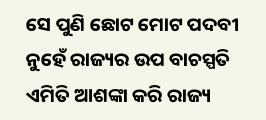ସେ ପୁଣି ଛୋଟ ମୋଟ ପଦବୀ ନୁହେଁ ରାଜ୍ୟର ଉପ ବାଚସ୍ପତି ଏମିତି ଆଶଙ୍କା କରି ରାଜ୍ୟ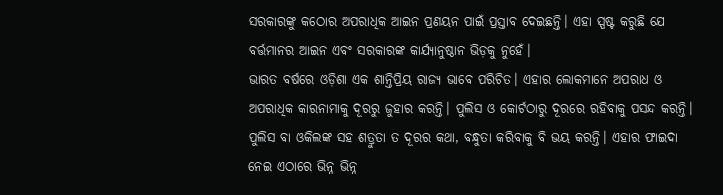ସରକାରଙ୍କୁ କଠୋର ଅପରାଧିକ ଆଇନ ପ୍ରଣୟନ ପାଇଁ ପ୍ରସ୍ତାବ ଦେଇଛନ୍ତି। ଏହା ସ୍ପଷ୍ଟ କରୁଛି ଯେ ବର୍ତ୍ତମାନର ଆଇନ ଏବଂ ସରକାରଙ୍କ କାର୍ଯ୍ୟାନୁଷ୍ଠାନ ଭିଡ଼କୁ ନୁହେଁ।
ଭାରତ ବର୍ଷରେ ଓଡ଼ିଶା ଏକ ଶାନ୍ତିପ୍ରିୟ ରାଜ୍ୟ ଭାବେ ପରିଚିତ। ଏହାର ଲୋକମାନେ ଅପରାଧ ଓ ଅପରାଧିକ କାରନାମାକୁ ଦୂରରୁ ଜୁହାର କରନ୍ତି। ପୁଲିସ ଓ କୋର୍ଟଠାରୁ ଦୂରରେ ରହିବାକୁ ପସନ୍ଦ କରନ୍ତି। ପୁଲିସ ବା ଓକିଲଙ୍କ ସହ ଶତ୍ରୁତା ତ ଦୂରର କଥା, ବନ୍ଧୁତା କରିବାକୁ ବି ଭୟ କରନ୍ତି। ଏହାର ଫାଇଦା ନେଇ ଏଠାରେ ଭିନ୍ନ ଭିନ୍ନ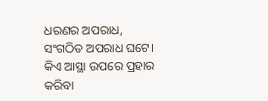ଧରଣର ଅପରାଧ, ସଂଗଠିତ ଅପରାଧ ଘଟେ।
କିଏ ଆସ୍ଥା ଉପରେ ପ୍ରହାର କରିବା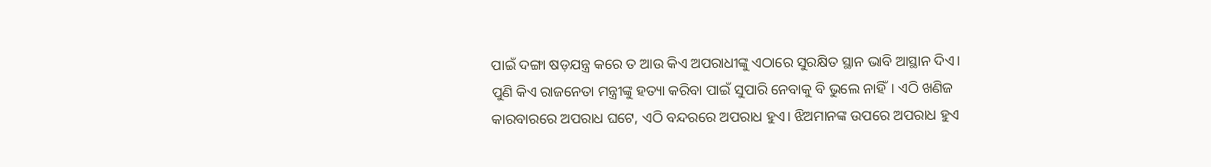ପାଇଁ ଦଙ୍ଗା ଷଡ଼ଯନ୍ତ୍ର କରେ ତ ଆଉ କିଏ ଅପରାଧୀଙ୍କୁ ଏଠାରେ ସୁରକ୍ଷିତ ସ୍ଥାନ ଭାବି ଆସ୍ଥାନ ଦିଏ। ପୁଣି କିଏ ରାଜନେତା ମନ୍ତ୍ରୀଙ୍କୁ ହତ୍ୟା କରିବା ପାଇଁ ସୁପାରି ନେବାକୁ ବି ଭୁଲେ ନାହିଁ। ଏଠି ଖଣିଜ କାରବାରରେ ଅପରାଧ ଘଟେ, ଏଠି ବନ୍ଦରରେ ଅପରାଧ ହୁଏ। ଝିଅମାନଙ୍କ ଉପରେ ଅପରାଧ ହୁଏ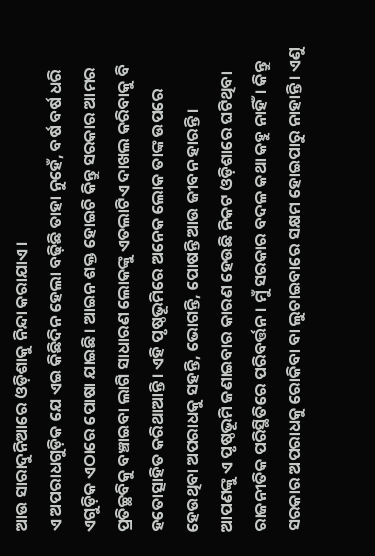ଆଉ ସାରାଦୁନିଆରେ ଓଡ଼ିଶାକୁ ନିନ୍ଦା କରାଯାଏ।
ଏ ଅପରାଧଗୁଡ଼ିକ ଯେ ଏଇ କିଛିଦିନ ହେଲା ବଢ଼ିଛି ତାହା ନୁହେଁ, ବର୍ଷ ବର୍ଷ ଧରି ଏଗୁଡ଼ିକ ଏଠାରେ ପୋଷା ଯାଇଛି। ଆଇନ ଶକ୍ତ ହୋଇଚି କିନ୍ତୁ ସରକାର ଆମର ପ୍ରତିଚ୍ଛବିକୁ ବଞ୍ଚାଇବା ଲାଗି ସାଧାରଣ ଲୋକଙ୍କୁ ଏତଲାଟିଏ ଦାଖଲ କରିବାକୁ ବି ହତୋତ୍ସାହିତ କରିଥାଆନ୍ତି। ଏହି ପୃଷ୍ଠଭୂମିରେ ଅନେକ ଲୋକ ତାଙ୍କ ଉପରେ ହେଉଥିବା ଅପରାଧକୁ ସହନ୍ତି, ଭୋଗନ୍ତି, ପୋଷନ୍ତି ଆଉ ଜୀବନ ହାରନ୍ତି।
ଆପଣଙ୍କୁ ଏ ପୃଷ୍ଠଭୂମି ଜଣାଇବାର କାରଣ ହେଉଛି ନିକଟ ଓଡ଼ିଶାରେ ଘଟିଥିବା ରାଜନୀତିକ ପରିସ୍ଥିତିରେ ପରିବର୍ତ୍ତନ। ମୁଁ ସରକାର ବଦଳ କଥା କହୁ ନାହିଁ। କିନ୍ତୁ ସରକାର ଅପରାଧକୁ ରୋକିବା ବା ଲୁଚାଇବାରେ ସକ୍ଷମ ହୋଇପାରୁ ନାହାନ୍ତି। ଏଣୁ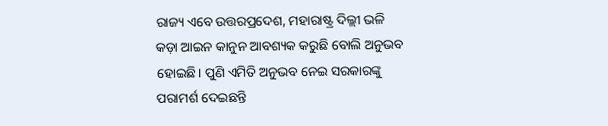ରାଜ୍ୟ ଏବେ ଉତ୍ତରପ୍ରଦେଶ, ମହାରାଷ୍ଟ୍ର ଦିଲ୍ଲୀ ଭଳି କଡ଼ା ଆଇନ କାନୁନ ଆବଶ୍ୟକ କରୁଛି ବୋଲି ଅନୁଭବ ହୋଇଛି। ପୁଣି ଏମିତି ଅନୁଭବ ନେଇ ସରକାରଙ୍କୁ ପରାମର୍ଶ ଦେଇଛନ୍ତି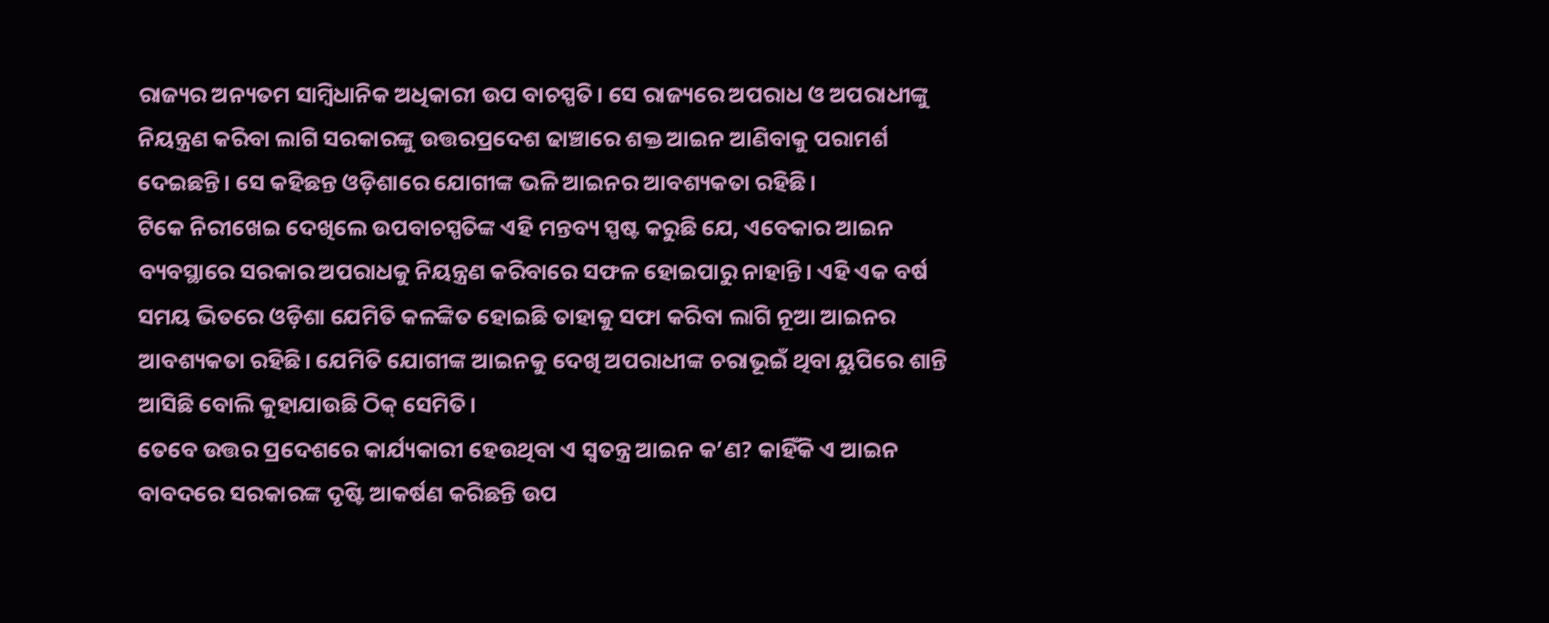ରାଜ୍ୟର ଅନ୍ୟତମ ସାମ୍ବିଧାନିକ ଅଧିକାରୀ ଉପ ବାଚସ୍ପତି। ସେ ରାଜ୍ୟରେ ଅପରାଧ ଓ ଅପରାଧୀଙ୍କୁ ନିୟନ୍ତ୍ରଣ କରିବା ଲାଗି ସରକାରଙ୍କୁ ଉତ୍ତରପ୍ରଦେଶ ଢାଞ୍ଚାରେ ଶକ୍ତ ଆଇନ ଆଣିବାକୁ ପରାମର୍ଶ ଦେଇଛନ୍ତି। ସେ କହିଛନ୍ତ ଓଡ଼ିଶାରେ ଯୋଗୀଙ୍କ ଭଳି ଆଇନର ଆବଶ୍ୟକତା ରହିଛି।
ଟିକେ ନିରୀଖେଇ ଦେଖିଲେ ଉପବାଚସ୍ପତିଙ୍କ ଏହି ମନ୍ତବ୍ୟ ସ୍ପଷ୍ଟ କରୁଛି ଯେ, ଏବେକାର ଆଇନ ବ୍ୟବସ୍ଥାରେ ସରକାର ଅପରାଧକୁ ନିୟନ୍ତ୍ରଣ କରିବାରେ ସଫଳ ହୋଇପାରୁ ନାହାନ୍ତି। ଏହି ଏକ ବର୍ଷ ସମୟ ଭିତରେ ଓଡ଼ିଶା ଯେମିତି କଳଙ୍କିତ ହୋଇଛି ତାହାକୁ ସଫା କରିବା ଲାଗି ନୂଆ ଆଇନର ଆବଶ୍ୟକତା ରହିଛି। ଯେମିତି ଯୋଗୀଙ୍କ ଆଇନକୁ ଦେଖି ଅପରାଧୀଙ୍କ ଚରାଭୂଇଁ ଥିବା ୟୁପିରେ ଶାନ୍ତି ଆସିଛି ବୋଲି କୁହାଯାଉଛି ଠିକ୍ ସେମିତି।
ତେବେ ଉତ୍ତର ପ୍ରଦେଶରେ କାର୍ଯ୍ୟକାରୀ ହେଉଥିବା ଏ ସ୍ୱତନ୍ତ୍ର ଆଇନ କ’ଣ? କାହିଁକି ଏ ଆଇନ ବାବଦରେ ସରକାରଙ୍କ ଦୃଷ୍ଟି ଆକର୍ଷଣ କରିଛନ୍ତି ଉପ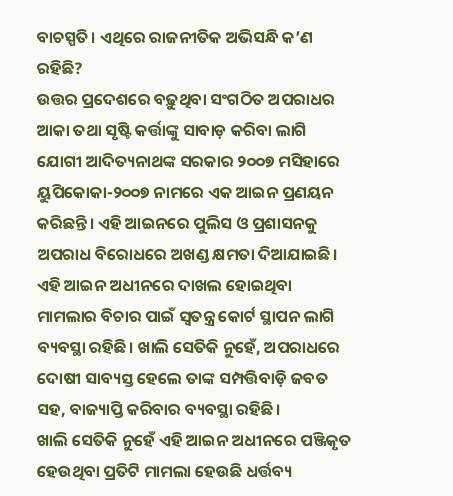ବାଚସ୍ପତି। ଏଥିରେ ରାଜନୀତିକ ଅଭିସନ୍ଧି କ’ଣ ରହିଛି?
ଉତ୍ତର ପ୍ରଦେଶରେ ବଢ଼ୁଥିବା ସଂଗଠିତ ଅପରାଧର ଆକା ତଥା ସୃଷ୍ଟି କର୍ତ୍ତାଙ୍କୁ ସାବାଡ଼ କରିବା ଲାଗି ଯୋଗୀ ଆଦିତ୍ୟନାଥଙ୍କ ସରକାର ୨୦୦୭ ମସିହାରେ ୟୁପିକୋକା-୨୦୦୭ ନାମରେ ଏକ ଆଇନ ପ୍ରଣୟନ କରିଛନ୍ତି। ଏହି ଆଇନରେ ପୁଲିସ ଓ ପ୍ରଶାସନକୁ ଅପରାଧ ବିରୋଧରେ ଅଖଣ୍ଡ କ୍ଷମତା ଦିଆଯାଇଛି। ଏହି ଆଇନ ଅଧୀନରେ ଦାଖଲ ହୋଇଥିବା ମାମଲାର ବିଚାର ପାଇଁ ସ୍ୱତନ୍ତ୍ର କୋର୍ଟ ସ୍ଥାପନ ଲାଗି ବ୍ୟବସ୍ଥା ରହିଛି। ଖାଲି ସେତିକି ନୁହେଁ, ଅପରାଧରେ ଦୋଷୀ ସାବ୍ୟସ୍ତ ହେଲେ ତାଙ୍କ ସମ୍ପତ୍ତିବାଡ଼ି ଜବତ ସହ, ବାଜ୍ୟାପ୍ତି କରିବାର ବ୍ୟବସ୍ଥା ରହିଛି।
ଖାଲି ସେତିକି ନୁହେଁ ଏହି ଆଇନ ଅଧୀନରେ ପଞ୍ଜିକୃତ ହେଉଥିବା ପ୍ରତିଟି ମାମଲା ହେଉଛି ଧର୍ତ୍ତବ୍ୟ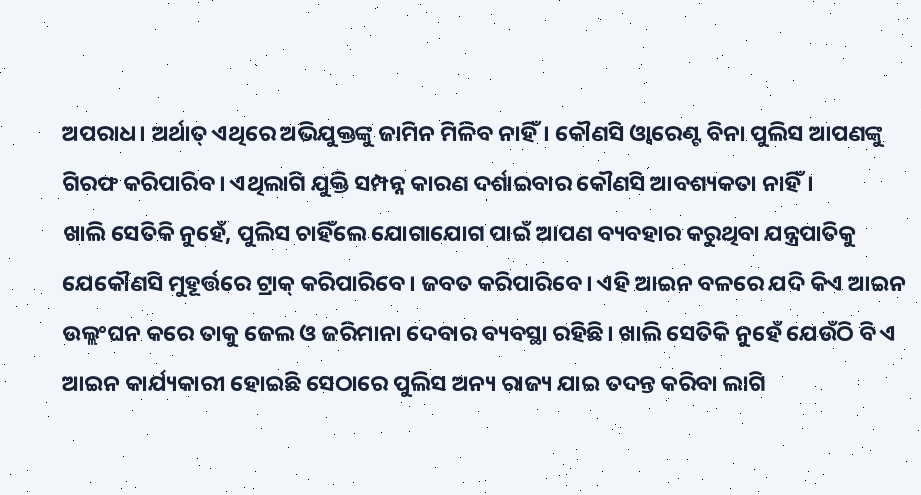ଅପରାଧ। ଅର୍ଥାତ୍ ଏଥିରେ ଅଭିଯୁକ୍ତଙ୍କୁ ଜାମିନ ମିଳିବ ନାହିଁ। କୌଣସି ଓ୍ୱାରେଣ୍ଟ ବିନା ପୁଲିସ ଆପଣଙ୍କୁ ଗିରଫ କରିପାରିବ। ଏଥିଲାଗି ଯୁକ୍ତି ସମ୍ପନ୍ନ କାରଣ ଦର୍ଶାଇବାର କୌଣସି ଆବଶ୍ୟକତା ନାହିଁ।
ଖାଲି ସେତିକି ନୁହେଁ, ପୁଲିସ ଚାହିଁଲେ ଯୋଗାଯୋଗ ପାଇଁ ଆପଣ ବ୍ୟବହାର କରୁଥିବା ଯନ୍ତ୍ରପାତିକୁ ଯେକୌଣସି ମୁହୂର୍ତ୍ତରେ ଟ୍ରାକ୍ କରିପାରିବେ। ଜବତ କରିପାରିବେ। ଏହି ଆଇନ ବଳରେ ଯଦି କିଏ ଆଇନ ଉଲ୍ଲଂଘନ କରେ ତାକୁ ଜେଲ ଓ ଜରିମାନା ଦେବାର ବ୍ୟବସ୍ଥା ରହିଛି। ଖାଲି ସେତିକି ନୁହେଁ ଯେଉଁଠି ବି ଏ ଆଇନ କାର୍ଯ୍ୟକାରୀ ହୋଇଛି ସେଠାରେ ପୁଲିସ ଅନ୍ୟ ରାଜ୍ୟ ଯାଇ ତଦନ୍ତ କରିବା ଲାଗି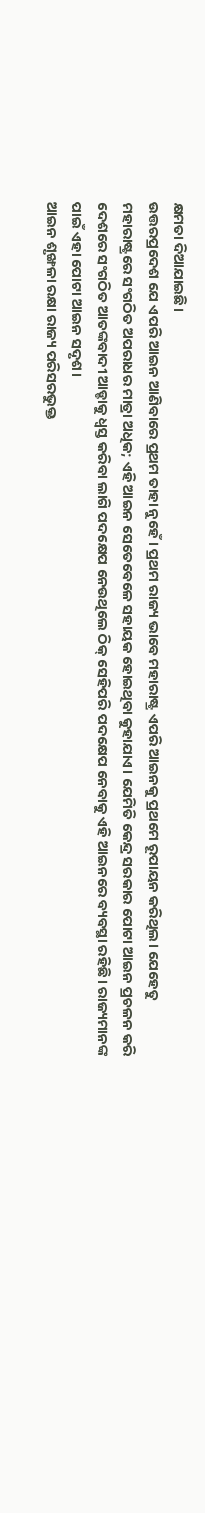କ୍ଷମତା ଦିଆଯାଇଛି।
ଉତ୍ତରପ୍ରଦେଶ ଯେ ଏପରି ଆଇନ ଆଣିବାରେ ପ୍ରଥମ ତାହା ନୁହେଁ। ପ୍ରଥମ ରାଜ୍ୟ ଭାବେ ମହାରାଷ୍ଟ୍ର ଏପରି ଆଇନକୁ ପ୍ରଥମେ ରୂପାୟନ କରିଥିଲ। ଯେହେତୁ ମହାରାଷ୍ଟ୍ରରେ ସଂଗଠିତ ଅପରାଧର ମାତ୍ରା ଅଧିକ; ଏହି ଆଇନ ସେତେବେଳେ ସହାୟକ ହୋଇଥିବା କୁହାଯାଏ। ଯେମିତି କେନ୍ଦ୍ର ସରକାର ପୋଟା ଆଇନ ପ୍ରଚଳନ କରି ଦେଶରେ ସଂଗଠିତ ଆତଙ୍କବାଦୀ ଆଡ୍ଡାକୁ ଧ୍ୱସ୍ତ କରିବା ଲାଗି ପଦକ୍ଷେପ ନେଉଥିଲେ ଠିକ୍ ସେହିପରି ପଦକ୍ଷେପ ନେବାକୁ ଏହି ଆଇନରେ ବ୍ୟବସ୍ଥା ରହିଛି। ରାଜ୍ୟମାନଙ୍କ ପାଇଁ ଏହା ପୋଟା ଆଇନ ସଦୃଶ।
ଆଇନ ଶୃଙ୍ଖଳା ରକ୍ଷା ରାଜ୍ୟ ପରିସରଭୁକ୍ତ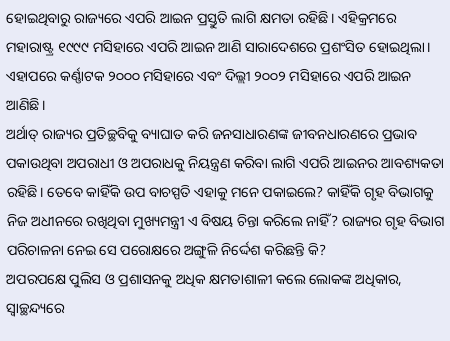ହୋଇଥିବାରୁ ରାଜ୍ୟରେ ଏପରି ଆଇନ ପ୍ରସ୍ତୁତି ଲାଗି କ୍ଷମତା ରହିଛି। ଏହିକ୍ରମରେ ମହାରାଷ୍ଟ୍ର ୧୯୯୯ ମସିହାରେ ଏପରି ଆଇନ ଆଣି ସାରାଦେଶରେ ପ୍ରଶଂସିତ ହୋଇଥିଲା। ଏହାପରେ କର୍ଣ୍ଣାଟକ ୨୦୦୦ ମସିହାରେ ଏବଂ ଦିଲ୍ଲୀ ୨୦୦୨ ମସିହାରେ ଏପରି ଆଇନ ଆଣିଛି।
ଅର୍ଥାତ୍ ରାଜ୍ୟର ପ୍ରତିଚ୍ଛବିକୁ ବ୍ୟାଘାତ କରି ଜନସାଧାରଣଙ୍କ ଜୀବନଧାରଣରେ ପ୍ରଭାବ ପକାଉଥିବା ଅପରାଧୀ ଓ ଅପରାଧକୁ ନିୟନ୍ତ୍ରଣ କରିବା ଲାଗି ଏପରି ଆଇନର ଆବଶ୍ୟକତା ରହିଛି। ତେବେ କାହିଁକି ଉପ ବାଚସ୍ପତି ଏହାକୁ ମନେ ପକାଇଲେ? କାହିଁକି ଗୃହ ବିଭାଗକୁ ନିଜ ଅଧୀନରେ ରଖିଥିବା ମୁଖ୍ୟମନ୍ତ୍ରୀ ଏ ବିଷୟ ଚିନ୍ତା କରିଲେ ନାହିଁ? ରାଜ୍ୟର ଗୃହ ବିଭାଗ ପରିଚାଳନା ନେଇ ସେ ପରୋକ୍ଷରେ ଅଙ୍ଗୁଳି ନିର୍ଦ୍ଦେଶ କରିଛନ୍ତି କି?
ଅପରପକ୍ଷେ ପୁଲିସ ଓ ପ୍ରଶାସନକୁ ଅଧିକ କ୍ଷମତାଶାଳୀ କଲେ ଲୋକଙ୍କ ଅଧିକାର, ସ୍ୱାଚ୍ଛନ୍ଦ୍ୟରେ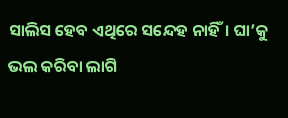ସାଲିସ ହେବ ଏଥିରେ ସନ୍ଦେହ ନାହିଁ। ଘା’କୁ ଭଲ କରିବା ଲାଗି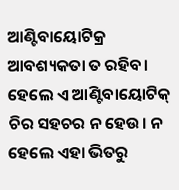ଆଣ୍ଟିବାୟୋଟିକ୍ର ଆବଶ୍ୟକତା ତ ରହିବ। ହେଲେ ଏ ଆଣ୍ଟିବାୟୋଟିକ୍ ଚିର ସହଚର ନ ହେଉ। ନ ହେଲେ ଏହା ଭିତରୁ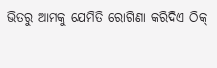ଭିତରୁ ଆମକୁ ଯେମିତି ରୋଗିଣା କରିଦିଏ ଠିକ୍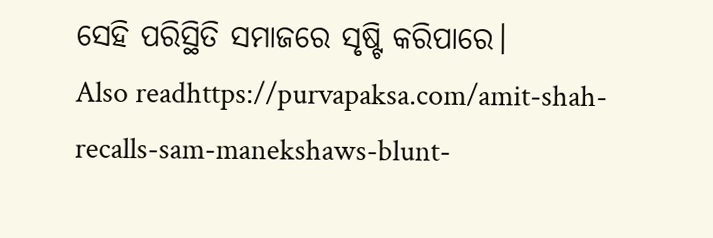ସେହି ପରିସ୍ଥିତି ସମାଜରେ ସୃଷ୍ଟି କରିପାରେ।
Also readhttps://purvapaksa.com/amit-shah-recalls-sam-manekshaws-blunt-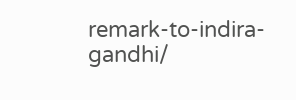remark-to-indira-gandhi/